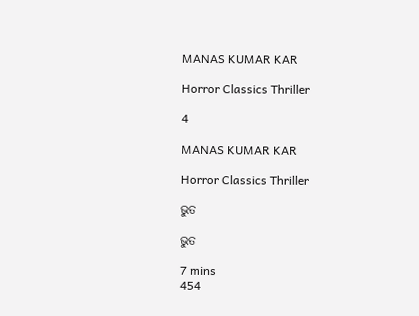MANAS KUMAR KAR

Horror Classics Thriller

4

MANAS KUMAR KAR

Horror Classics Thriller

ଭୁତ

ଭୁତ

7 mins
454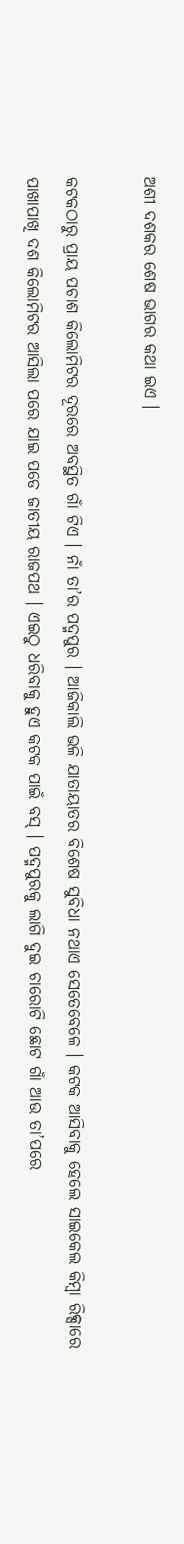ଅଶୀ ଦଶକର ଶେଷ ଭାଗର କଥା ଇଏ ।

କଟକଠାରୁ ପ୍ରାୟ ପଚାଶ କିଲୋମିଟର ଦୂରରେ ଅବସ୍ଥିତ ଗାଁ ଟିଏ । ନାଁ ତା’ର ପଦ୍ମପୁର । ଆଜିକାଲି ଭଳି ଯାତାୟାତର ବିଶେଷ ସୁବିଧା ନଥାଏ ସେତେବେଳେ । କଟକ ଆସିବାକୁ ହେଲେ ସାଇକେଲ କିମ୍ବା ରିକ୍ସାରେ ପାଖାପାଖି ଦଶ କିଲୋମିଟର ଆସିଲା ପରେ ଯାଇ ପଡେ ଜାତୀୟ ରାଜପଥ । ଏଇଠୁ ଧରିବାକୁ ହୁଏ କଟକ ପାଇଁ ବସ୍ । ପଦ୍ମପୁରକୁ ଲାଗି ଦୁଇ ଚାରୋଟି ଛୋଟ ଗାଁ ଆଉ ତା’ପରେ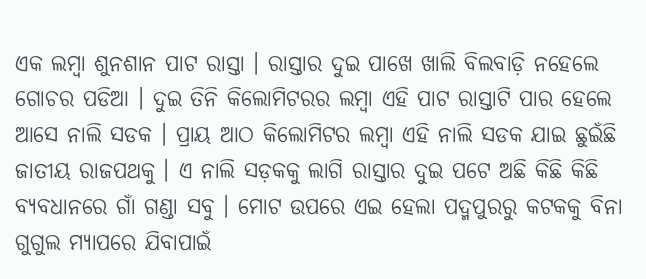ଏକ ଲମ୍ବା ଶୁନଶାନ ପାଟ ରାସ୍ତା । ରାସ୍ତାର ଦୁଇ ପାଖେ ଖାଲି ବିଲବାଡ଼ି ନହେଲେ ଗୋଚର ପଡିଆ । ଦୁଇ ତିନି କିଲୋମିଟରର ଲମ୍ବା ଏହି ପାଟ ରାସ୍ତାଟି ପାର ହେଲେ ଆସେ ନାଲି ସଡକ । ପ୍ରାୟ ଆଠ କିଲୋମିଟର ଲମ୍ବା ଏହି ନାଲି ସଡକ ଯାଇ ଛୁଇଁଛି ଜାତୀୟ ରାଜପଥକୁ । ଏ ନାଲି ସଡ଼କକୁ ଲାଗି ରାସ୍ତାର ଦୁଇ ପଟେ ଅଛି କିଛି କିଛି ବ୍ୟବଧାନରେ ଗାଁ ଗଣ୍ଡା ସବୁ । ମୋଟ ଉପରେ ଏଇ ହେଲା ପଦ୍ମପୁରରୁ କଟକକୁ ବିନା ଗୁଗୁଲ ମ୍ୟାପରେ ଯିବାପାଇଁ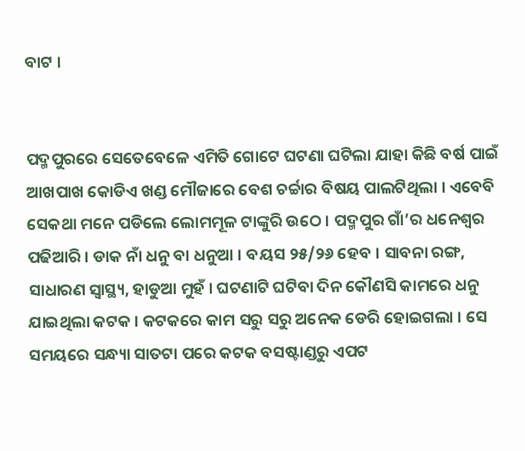ବାଟ ।


ପଦ୍ମପୁରରେ ସେତେବେଳେ ଏମିତି ଗୋଟେ ଘଟଣା ଘଟିଲା ଯାହା କିଛି ବର୍ଷ ପାଇଁ ଆଖପାଖ କୋଡିଏ ଖଣ୍ଡ ମୌଜାରେ ବେଶ ଚର୍ଚ୍ଚାର ବିଷୟ ପାଲଟିଥିଲା । ଏବେବି ସେକଥା ମନେ ପଡିଲେ ଲୋମମୂଳ ଟାଙ୍କୁରି ଉଠେ । ପଦ୍ମପୁର ଗାଁ’ର ଧନେଶ୍ୱର ପଢିଆରି । ଡାକ ନାଁ ଧନୁ ବା ଧନୁଆ । ବୟସ ୨୫/୨୬ ହେବ । ସାବନା ରଙ୍ଗ, ସାଧାରଣ ସ୍ୱାସ୍ଥ୍ୟ, ହାଡୁଆ ମୁହଁ । ଘଟଣାଟି ଘଟିବା ଦିନ କୌଣସି କାମରେ ଧନୁ ଯାଇଥିଲା କଟକ । କଟକରେ କାମ ସରୁ ସରୁ ଅନେକ ଡେରି ହୋଇଗଲା । ସେ ସମୟରେ ସନ୍ଧ୍ୟା ସାତଟା ପରେ କଟକ ବସଷ୍ଟାଣ୍ଡରୁ ଏପଟ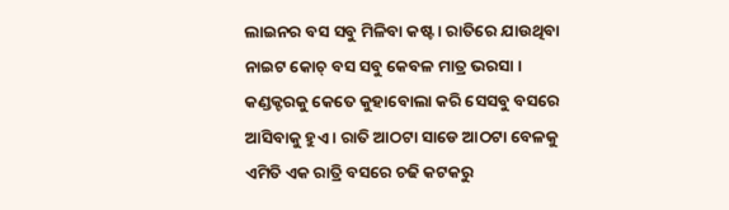ଲାଇନର ବସ ସବୁ ମିଳିବା କଷ୍ଟ । ରାତିରେ ଯାଉଥିବା ନାଇଟ କୋଚ୍ ବସ ସବୁ କେବଳ ମାତ୍ର ଭରସା । କଣ୍ଡକ୍ଟରକୁ କେତେ କୁହାବୋଲା କରି ସେସବୁ ବସରେ ଆସିବାକୁ ହୁଏ । ରାତି ଆଠଟା ସାଡେ ଆଠଟା ବେଳକୁ ଏମିତି ଏକ ରାତ୍ରି ବସରେ ଚଢି କଟକରୁ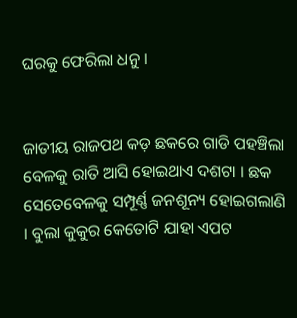ଘରକୁ ଫେରିଲା ଧନୁ ।


ଜାତୀୟ ରାଜପଥ କଡ଼ ଛକରେ ଗାଡି ପହଞ୍ଚିଲା ବେଳକୁ ରାତି ଆସି ହୋଇଥାଏ ଦଶଟା । ଛକ ସେତେବେଳକୁ ସମ୍ପୂର୍ଣ୍ଣ ଜନଶୂନ୍ୟ ହୋଇଗଲାଣି । ବୁଲା କୁକୁର କେତୋଟି ଯାହା ଏପଟ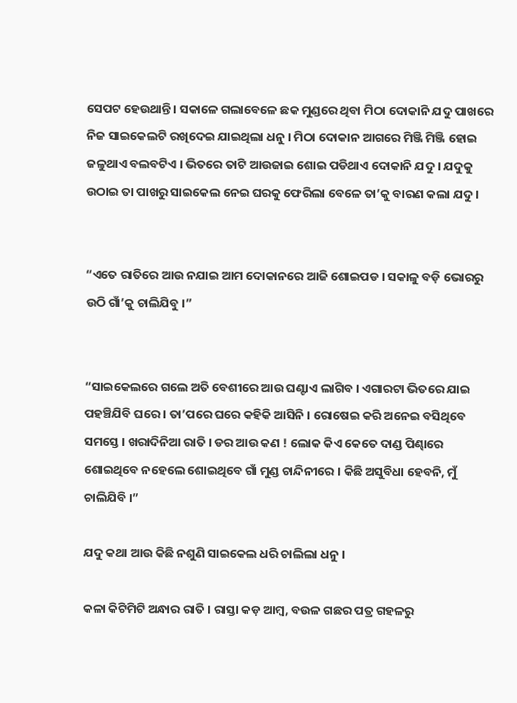ସେପଟ ହେଉଥାନ୍ତି । ସକାଳେ ଗଲାବେଳେ ଛକ ମୁଣ୍ଡରେ ଥିବା ମିଠା ଦୋକାନି ଯଦୁ ପାଖରେ ନିଜ ସାଇକେଲଟି ରଖିଦେଇ ଯାଇଥିଲା ଧନୁ । ମିଠା ଦୋକାନ ଆଗରେ ମିଞ୍ଜି ମିଞ୍ଜି ହୋଇ ଜଳୁଥାଏ ବଲବଟିଏ । ଭିତରେ ତାଟି ଆଉଜାଇ ଶୋଇ ପଡିଥାଏ ଦୋକାନି ଯଦୁ । ଯଦୁକୁ ଉଠାଇ ତା ପାଖରୁ ସାଇକେଲ ନେଇ ଘରକୁ ଫେରିଲା ବେଳେ ତା’କୁ ବାରଣ କଲା ଯଦୁ ।


“ଏତେ ରାତିରେ ଆଉ ନଯାଇ ଆମ ଦୋକାନରେ ଆଜି ଶୋଇପଡ । ସକାଳୁ ବଡ଼ି ଭୋରରୁ ଉଠି ଗାଁ’କୁ ଚାଲିଯିବୁ ।”


“ସାଇକେଲରେ ଗଲେ ଅତି ବେଶୀରେ ଆଉ ଘଣ୍ଟାଏ ଲାଗିବ । ଏଗାରଟା ଭିତରେ ଯାଇ ପହଞ୍ଚିଯିବି ଘରେ । ତା’ପରେ ଘରେ କହିକି ଆସିନି । ରୋଷେଇ କରି ଅନେଇ ବସିଥିବେ ସମସ୍ତେ । ଖରାଦିନିଆ ରାତି । ଡର ଆଉ କଣ ! ଲୋକ କିଏ କେତେ ଦାଣ୍ଡ ପିଣ୍ଢାରେ ଶୋଇଥିବେ ନହେଲେ ଶୋଇଥିବେ ଗାଁ ମୁଣ୍ଡ ଚାନ୍ଦିନୀରେ । କିଛି ଅସୁବିଧା ହେବନି, ମୁଁ ଚାଲିଯିବି ।”

ଯଦୁ କଥା ଆଉ କିଛି ନଶୁଣି ସାଇକେଲ ଧରି ଚାଲିଲା ଧନୁ ।

କଳା କିଟିମିଟି ଅନ୍ଧାର ରାତି । ରାସ୍ତା କଡ଼ ଆମ୍ବ, ବଉଳ ଗଛର ପତ୍ର ଗହଳରୁ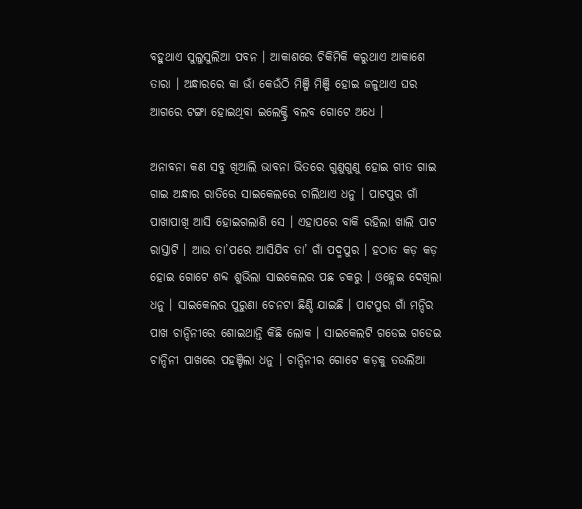ବହୁଥାଏ ସୁଲୁସୁଲିଆ ପବନ । ଆକାଶରେ ଚିକିମିକି କରୁଥାଏ ଆକାଶେ ତାରା । ଅନ୍ଧାରରେ କା ଭାଁ କେଉଁଠି ମିଞ୍ଜି ମିଞ୍ଜି ହୋଇ ଜଳୁଥାଏ ଘର ଆଗରେ ଟଙ୍ଗା ହୋଇଥିବା ଇଲେକ୍ଟ୍ରି ବଲବ ଗୋଟେ ଅଧେ ।

ଅନାବନା କଣ ସବୁ ଖିଆଲି ଭାବନା ଭିତରେ ଗୁଣୁଗୁଣୁ ହୋଇ ଗୀତ ଗାଇ ଗାଇ ଅନ୍ଧାର ରାତିରେ ସାଇକେଲରେ ଚାଲିଥାଏ ଧନୁ । ପାଟପୁର ଗାଁ ପାଖାପାଖି ଆସି ହୋଇଗଲାଣି ସେ । ଏହାପରେ ବାକି ରହିଲା ଖାଲି ପାଟ ରାସ୍ତାଟି । ଆଉ ତା’ପରେ ଆସିଯିବ ତା’ ଗାଁ ପଦ୍ମପୁର । ହଠାତ କଡ଼ କଡ଼ ହୋଇ ଗୋଟେ ଶବ୍ଦ ଶୁଭିଲା ସାଇକେଲର ପଛ ଚକରୁ । ଓହ୍ଲେଇ ଦେଖିଲା ଧନୁ । ସାଇକେଲର ପୁରୁଣା ଚେନଟା ଛିଣ୍ଡି ଯାଇଛି । ପାଟପୁର ଗାଁ ମନ୍ଦିର ପାଖ ଚାନ୍ଦିନୀରେ ଶୋଇଥାନ୍ତି କିଛି ଲୋକ । ସାଇକେଲଟି ଗଡେଇ ଗଡେଇ ଚାନ୍ଦିନୀ ପାଖରେ ପହଞ୍ଚିଲା ଧନୁ । ଚାନ୍ଦିନୀର ଗୋଟେ କଡ଼କୁ ତଉଲିଆ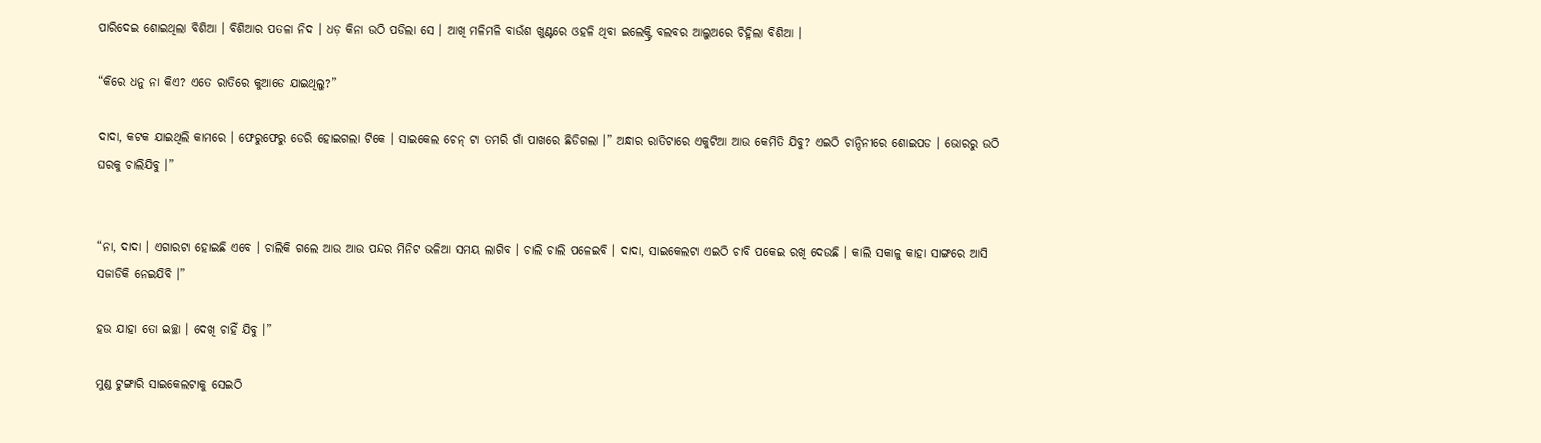ପାରିଦେଇ ଶୋଇଥିଲା ବିଶିଆ । ବିଶିଆର ପତଳା ନିଦ । ଧଡ଼ କିନା ଉଠି ପଡିଲା ସେ । ଆଖି ମଳିମଳି ବାଉଁଶ ଖୁଣ୍ଟରେ ଓହଳି ଥିବା ଇଲେକ୍ଟ୍ରି ବଲବର ଆଲୁଅରେ ଚିହ୍ନିଲା ବିଶିଆ ।

“କିରେ ଧନୁ ନା କିଏ? ଏତେ ରାତିରେ କୁଆଡେ ଯାଇଥିଲୁ?”

ଦାଦା, କଟକ ଯାଇଥିଲି କାମରେ । ଫେରୁଫେରୁ ଡେରି ହୋଇଗଲା ଟିକେ । ସାଇକେଲ ଚେନ୍ ଟା ତମରି ଗାଁ ପାଖରେ ଛିଡିଗଲା ।” ଅନ୍ଧାର ରାତିଟାରେ ଏକୁଟିଆ ଆଉ କେମିତି ଯିବୁ? ଏଇଠି ଚାନ୍ଦିନୀରେ ଶୋଇପଡ । ଭୋରରୁ ଉଠି ଘରକୁ ଚାଲିଯିବୁ ।”


“ନା, ଦାଦା । ଏଗାରଟା ହୋଇଛି ଏବେ । ଚାଲିକି ଗଲେ ଆଉ ଆଉ ପନ୍ଦର ମିନିଟ ଭଳିଆ ସମୟ ଲାଗିବ । ଚାଲି ଚାଲି ପଳେଇବି । ଦାଦା, ସାଇକେଲଟା ଏଇଠି ଚାବି ପକେଇ ରଖି ଦେଉଛି । କାଲି ସକାଳୁ କାହା ସାଙ୍ଗରେ ଆସି ସଜାଡିକି ନେଇଯିବି ।”

ହଉ ଯାହା ତୋ ଇଚ୍ଛା । ଦେଖି ଚାହିଁ ଯିବୁ ।”

ମୁଣ୍ଡ ଟୁଙ୍ଗାରି ସାଇକେଲଟାକୁ ସେଇଠି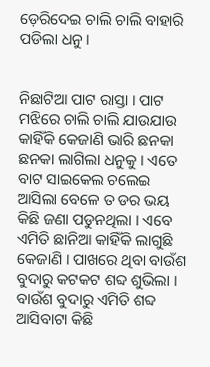ଡ଼େରିଦେଇ ଚାଲି ଚାଲି ବାହାରି ପଡିଲା ଧନୁ ।


ନିଛାଟିଆ ପାଟ ରାସ୍ତା । ପାଟ ମଝିରେ ଚାଲି ଚାଲି ଯାଉଯାଉ କାହିଁକି କେଜାଣି ଭାରି ଛନକା ଛନକା ଲାଗିଲା ଧନୁକୁ । ଏତେ ବାଟ ସାଇକେଲ ଚଲେଇ ଆସିଲା ବେଳେ ତ ଡର ଭୟ କିଛି ଜଣା ପଡୁନଥିଲା । ଏବେ ଏମିତି ଛାନିଆ କାହିଁକି ଲାଗୁଛି କେଜାଣି । ପାଖରେ ଥିବା ବାଉଁଶ ବୁଦାରୁ କଟକଟ ଶବ୍ଦ ଶୁଭିଲା । ବାଉଁଶ ବୁଦାରୁ ଏମିତି ଶବ୍ଦ ଆସିବାଟା କିଛି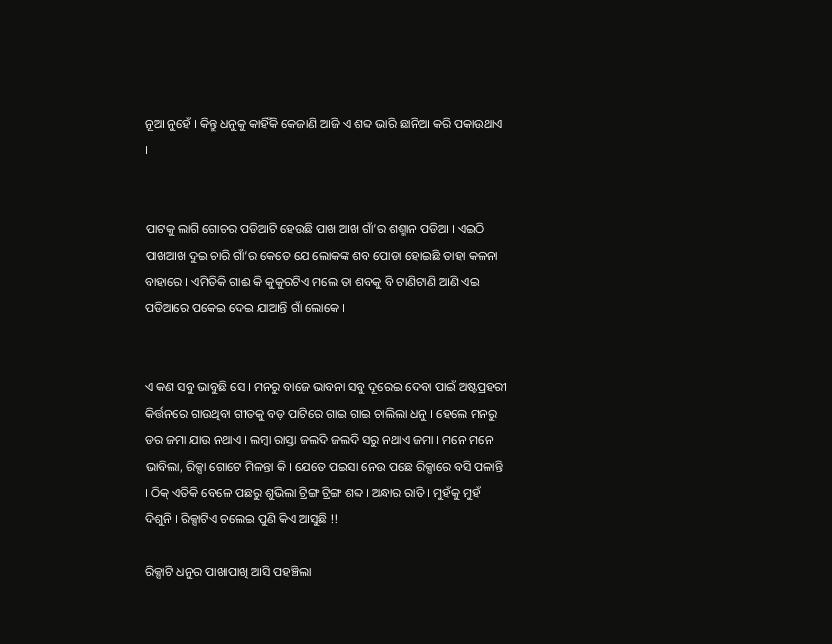ନୂଆ ନୁହେଁ । କିନ୍ତୁ ଧନୁକୁ କାହିଁକି କେଜାଣି ଆଜି ଏ ଶବ୍ଦ ଭାରି ଛାନିଆ କରି ପକାଉଥାଏ ।


ପାଟକୁ ଲାଗି ଗୋଚର ପଡିଆଟି ହେଉଛି ପାଖ ଆଖ ଗାଁ’ର ଶଶ୍ମାନ ପଡିଆ । ଏଇଠି ପାଖଆଖ ଦୁଇ ଚାରି ଗାଁ’ର କେତେ ଯେ ଲୋକଙ୍କ ଶବ ପୋଡା ହୋଇଛି ତାହା କଳନା ବାହାରେ । ଏମିତିକି ଗାଈ କି କୁକୁରଟିଏ ମଲେ ତା ଶବକୁ ବି ଟାଣିଟାଣି ଆଣି ଏଇ ପଡିଆରେ ପକେଇ ଦେଇ ଯାଆନ୍ତି ଗାଁ ଲୋକେ ।


ଏ କଣ ସବୁ ଭାବୁଛି ସେ । ମନରୁ ବାଜେ ଭାବନା ସବୁ ଦୂରେଇ ଦେବା ପାଇଁ ଅଷ୍ଟପ୍ରହରୀ କିର୍ତ୍ତନରେ ଗାଉଥିବା ଗୀତକୁ ବଡ଼ ପାଟିରେ ଗାଇ ଗାଇ ଚାଲିଲା ଧନୁ । ହେଲେ ମନରୁ ଡର ଜମା ଯାଉ ନଥାଏ । ଲମ୍ବା ରାସ୍ତା ଜଲଦି ଜଲଦି ସରୁ ନଥାଏ ଜମା । ମନେ ମନେ ଭାବିଲା, ରିକ୍ସା ଗୋଟେ ମିଳନ୍ତା କି । ଯେତେ ପଇସା ନେଉ ପଛେ ରିକ୍ସାରେ ବସି ପଳାନ୍ତି । ଠିକ୍ ଏତିକି ବେଳେ ପଛରୁ ଶୁଭିଲା ଟ୍ରିଙ୍ଗ ଟ୍ରିଙ୍ଗ ଶବ୍ଦ । ଅନ୍ଧାର ରାତି । ମୁହଁକୁ ମୁହଁ ଦିଶୁନି । ରିକ୍ସାଟିଏ ଚଲେଇ ପୁଣି କିଏ ଆସୁଛି !!

ରିକ୍ସାଟି ଧନୁର ପାଖାପାଖି ଆସି ପହଞ୍ଚିଲା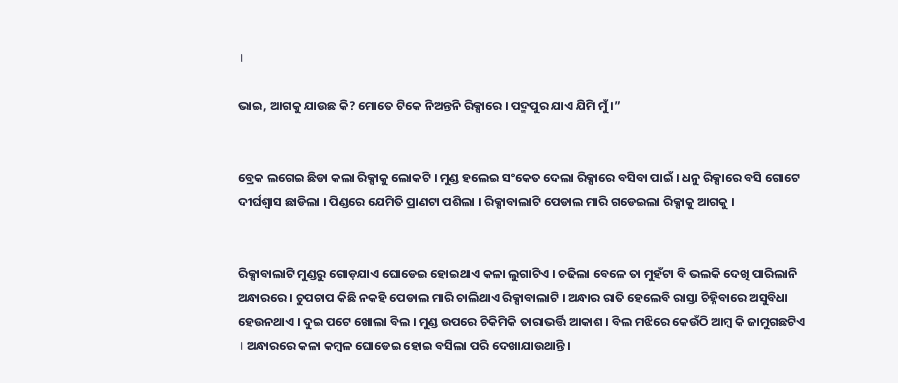।

ଭାଇ, ଆଗକୁ ଯାଉଛ କି? ମୋତେ ଟିକେ ନିଅନ୍ତନି ରିକ୍ସାରେ । ପଦ୍ମପୁର ଯାଏ ଯିମି ମୁଁ ।”


ବ୍ରେକ ଲଗେଇ ଛିଡା କଲା ରିକ୍ସାକୁ ଲୋକଟି । ମୁଣ୍ଡ ହଲେଇ ସଂକେତ ଦେଲା ରିକ୍ସାରେ ବସିବା ପାଇଁ । ଧନୁ ରିକ୍ସାରେ ବସି ଗୋଟେ ଦୀର୍ଘଶ୍ଵାସ ଛାଡିଲା । ପିଣ୍ଡରେ ଯେମିତି ପ୍ରାଣଟା ପଶିଲା । ରିକ୍ସାବାଲାଟି ପେଡାଲ ମାରି ଗଡେଇଲା ରିକ୍ସାକୁ ଆଗକୁ ।


ରିକ୍ସାବାଲାଟି ମୁଣ୍ଡରୁ ଗୋଡ଼ଯାଏ ଘୋଡେଇ ହୋଇଥାଏ କଳା ଲୁଗାଟିଏ । ଚଢିଲା ବେଳେ ତା ମୁହଁଟା ବି ଭଲକି ଦେଖି ପାରିଲାନି ଅନ୍ଧାରରେ । ଚୁପଚାପ କିଛି ନକହି ପେଡାଲ ମାରି ଚାଲିଥାଏ ରିକ୍ସାବାଲାଟି । ଅନ୍ଧାର ରାତି ହେଲେବି ରାସ୍ତା ଚିହ୍ନିବାରେ ଅସୁବିଧା ହେଉନଥାଏ । ଦୁଇ ପଟେ ଖୋଲା ବିଲ । ମୁଣ୍ଡ ଉପରେ ଚିକିମିକି ତାରାଭର୍ତ୍ତି ଆକାଶ । ବିଲ ମଝିରେ କେଉଁଠି ଆମ୍ବ କି ଜାମୁଗଛଟିଏ । ଅନ୍ଧାରରେ କଳା କମ୍ବଳ ଘୋଡେଇ ହୋଇ ବସିଲା ପରି ଦେଖାଯାଉଥାନ୍ତି ।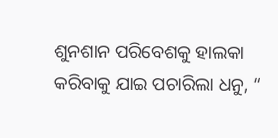ଶୁନଶାନ ପରିବେଶକୁ ହାଲକା କରିବାକୁ ଯାଇ ପଚାରିଲା ଧନୁ, “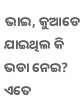ଭାଇ, କୁଆଡେ ଯାଇଥିଲ କି ଭଡା ନେଇ? ଏତେ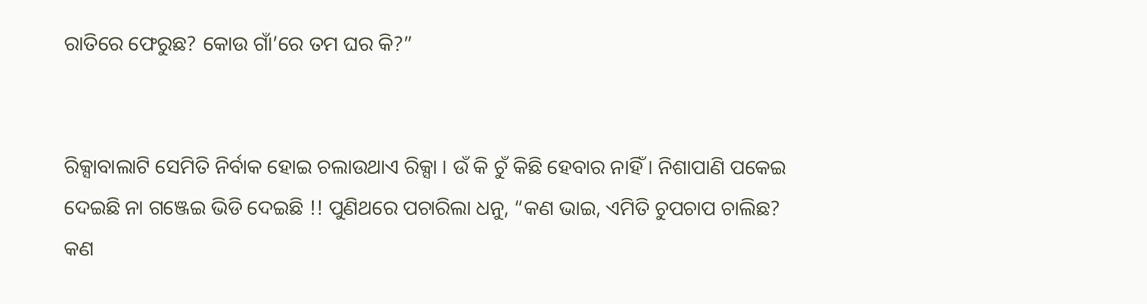ରାତିରେ ଫେରୁଛ? କୋଉ ଗାଁ’ରେ ତମ ଘର କି?”


ରିକ୍ସାବାଲାଟି ସେମିତି ନିର୍ବାକ ହୋଇ ଚଲାଉଥାଏ ରିକ୍ସା । ଉଁ କି ଚୁଁ କିଛି ହେବାର ନାହିଁ । ନିଶାପାଣି ପକେଇ ଦେଇଛି ନା ଗଞ୍ଜେଇ ଭିଡି ଦେଇଛି !! ପୁଣିଥରେ ପଚାରିଲା ଧନୁ, “କଣ ଭାଇ, ଏମିତି ଚୁପଚାପ ଚାଲିଛ? କଣ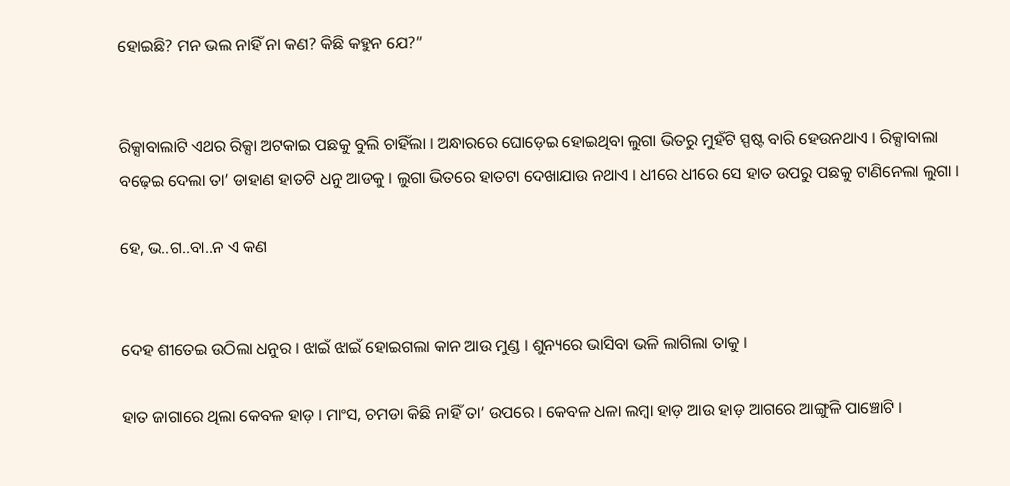ହୋଇଛି? ମନ ଭଲ ନାହିଁ ନା କଣ? କିଛି କହୁନ ଯେ?”


ରିକ୍ସାବାଲାଟି ଏଥର ରିକ୍ସା ଅଟକାଇ ପଛକୁ ବୁଲି ଚାହିଁଲା । ଅନ୍ଧାରରେ ଘୋଡ଼େଇ ହୋଇଥିବା ଲୁଗା ଭିତରୁ ମୁହଁଟି ସ୍ପଷ୍ଟ ବାରି ହେଉନଥାଏ । ରିକ୍ସାବାଲା ବଢ଼େଇ ଦେଲା ତା’ ଡାହାଣ ହାତଟି ଧନୁ ଆଡକୁ । ଲୁଗା ଭିତରେ ହାତଟା ଦେଖାଯାଉ ନଥାଏ । ଧୀରେ ଧୀରେ ସେ ହାତ ଉପରୁ ପଛକୁ ଟାଣିନେଲା ଲୁଗା ।

ହେ, ଭ..ଗ..ବା..ନ ଏ କଣ


ଦେହ ଶୀତେଇ ଉଠିଲା ଧନୁର । ଝାଇଁ ଝାଇଁ ହୋଇଗଲା କାନ ଆଉ ମୁଣ୍ଡ । ଶୁନ୍ୟରେ ଭାସିବା ଭଳି ଲାଗିଲା ତାକୁ ।

ହାତ ଜାଗାରେ ଥିଲା କେବଳ ହାଡ଼ । ମାଂସ, ଚମଡା କିଛି ନାହିଁ ତା’ ଉପରେ । କେବଳ ଧଳା ଲମ୍ବା ହାଡ଼ ଆଉ ହାଡ଼ ଆଗରେ ଆଙ୍ଗୁଳି ପାଞ୍ଚୋଟି ।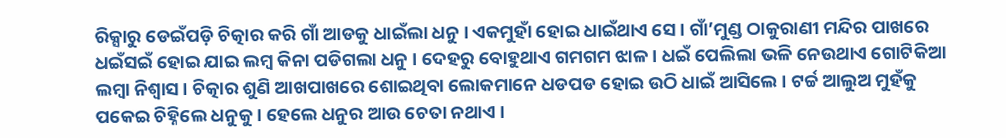ରିକ୍ସାରୁ ଡେଇଁପଡ଼ି ଚିତ୍କାର କରି ଗାଁ ଆଡକୁ ଧାଇଁଲା ଧନୁ । ଏକମୁହାଁ ହୋଇ ଧାଇଁଥାଏ ସେ । ଗାଁ’ମୁଣ୍ଡ ଠାକୁରାଣୀ ମନ୍ଦିର ପାଖରେ ଧଇଁସଇଁ ହୋଇ ଯାଇ ଲମ୍ବ କିନା ପଡିଗଲା ଧନୁ । ଦେହରୁ ବୋହୁଥାଏ ଗମଗମ ଝାଳ । ଧଇଁ ପେଲିଲା ଭଳି ନେଉଥାଏ ଗୋଟିକିଆ ଲମ୍ବା ନିଶ୍ଵାସ । ଚିତ୍କାର ଶୁଣି ଆଖପାଖରେ ଶୋଇଥିବା ଲୋକମାନେ ଧଡପଡ ହୋଇ ଉଠି ଧାଇଁ ଆସିଲେ । ଟର୍ଚ୍ଚ ଆଲୁଅ ମୁହଁକୁ ପକେଇ ଚିହ୍ନିଲେ ଧନୁକୁ । ହେଲେ ଧନୁର ଆଉ ଚେତା ନଥାଏ ।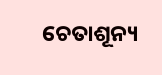ଚେତାଶୂନ୍ୟ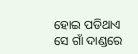ହୋଇ ପଡିଥାଏ ସେ ଗାଁ ଦାଣ୍ଡରେ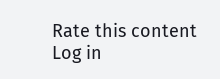Rate this content
Log in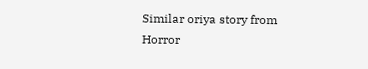Similar oriya story from Horror